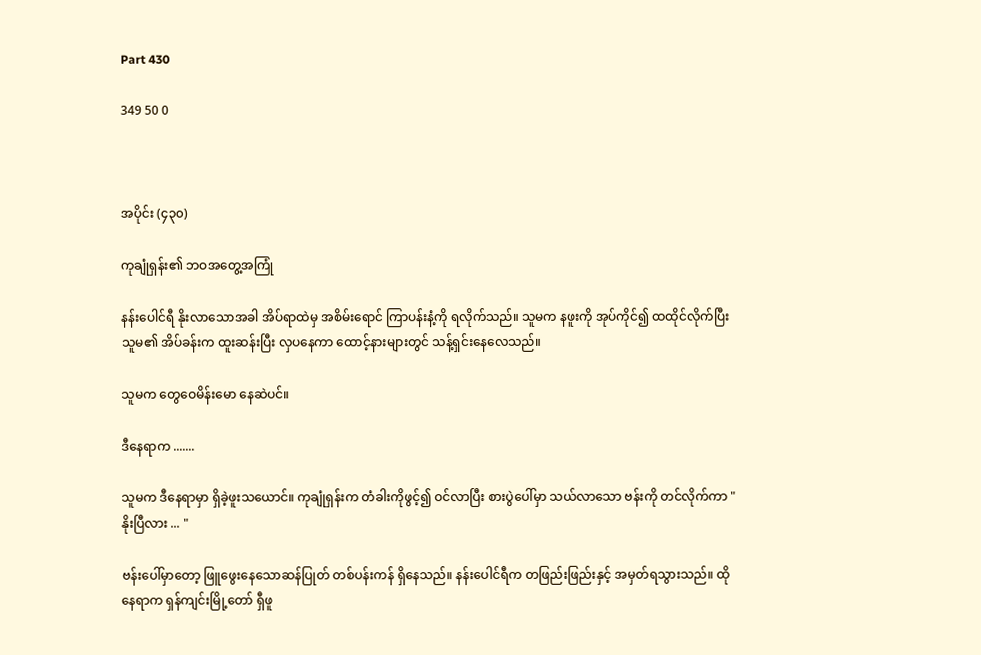Part 430

349 50 0



အပိုင်း (၄၃၀)

ကုချုံရှန်း၏ ဘဝအတွေ့အကြုံ

နန်းပေါင်ရီ နိုးလာသောအခါ အိပ်ရာထဲမှ အစိမ်းရောင် ကြာပန်းနံ့ကို ရလိုက်သည်။ သူမက နဖူးကို အုပ်ကိုင်၍ ထထိုင်လိုက်ပြီး သူမ၏ အိပ်ခန်းက ထူးဆန်းပြီး လှပနေကာ ထောင့်နားများတွင် သန့်ရှင်းနေလေသည်။

သူမက တွေဝေမိန်းမော နေဆဲပင်။

ဒီနေရာက .......

သူမက ဒီနေရာမှာ ရှိခဲ့ဖူးသယောင်။ ကုချုံရှန်းက တံခါးကိုဖွင့်၍ ဝင်လာပြီး စားပွဲပေါ်မှာ သယ်လာသော ဗန်းကို တင်လိုက်ကာ "နိုးပြီလား ... "

ဗန်းပေါ်မှာတော့ ဖြူဖွေးနေသောဆန်ပြုတ် တစ်ပန်းကန် ရှိနေသည်။ နန်းပေါင်ရီက တဖြည်းဖြည်းနှင့် အမှတ်ရသွားသည်။ ထိုနေရာက ရှန်ကျင်းမြို့တော် ရှီဖူ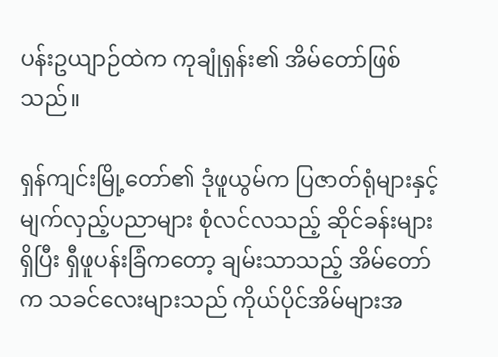ပန်းဥယျာဉ်ထဲက ကုချုံရှန်း၏ အိမ်တော်ဖြစ်သည်။

ရှန်ကျင်းမြို့တော်၏ ဒုံဖူယွမ်က ပြဇာတ်ရုံများနှင့် မျက်လှည့်ပညာများ စုံလင်လသည့် ဆိုင်ခန်းများရှိပြီး ရှီဖူပန်းခြံကတော့ ချမ်းသာသည့် အိမ်တော်က သခင်လေးများသည် ကိုယ်ပိုင်အိမ်များအ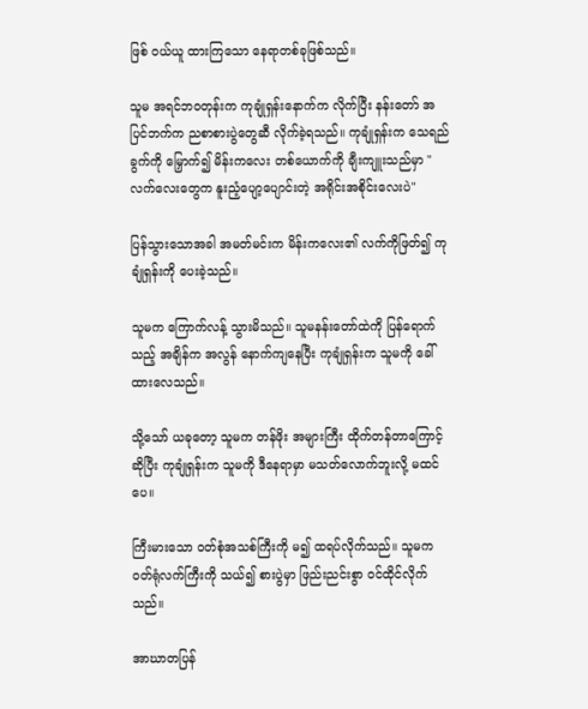ဖြစ် ဝယ်ယူ ထားကြသော နေရာတစ်ခုဖြစ်သည်။

သူမ အရင်ဘဝတုန်းက ကုချုံရှန်းနောက်က လိုက်ပြီး နန်းတော် အပြင်ဘက်က ညစာစားပွဲတွေဆီ လိုက်ခဲ့ရသည်။ ကုချုံရှန်းက သေရည်ခွက်ကို မြှောက်၍ မိန်းကလေး တစ်ယောက်ကို ချီးကျူးသည်မှာ "လက်လေးတွေက နူးညံ့ပျော့ပျောင်းတဲ့ အရိုင်းအစိုင်းလေးပဲ"

ပြန်သွားသောအခါ အမတ်မင်းက မိန်းကလေး၏ လက်ကိုဖြတ်၍ ကုချုံရှန်းကို ပေးခဲ့သည်။

သူမက ကြောက်လန့် သွားမိသည်။ သူမနန်းတော်ထဲကို ပြန်ရောက်သည့် အချိန်က အလွန် နောက်ကျနေပြီး ကုချုံရှန်းက သူမကို ခေါ်ထားလေသည်။

သို့သော် ယခုတော့ သူမက တန်ဖိုး အများကြီး ထိုက်တန်တာကြောင့် ဆိုပြီး ကုချုံရှန်းက သူမကို ဒီနေရာမှာ မသတ်လောက်ဘူးလို့ မထင်ပေ။

ကြီးမားသော ဝတ်စုံအသစ်ကြီးကို မ၍ ထရပ်လိုက်သည်။ သူမက ဝတ်ရုံလက်ကြီးကို သယ်၍ စားပွဲမှာ ဖြည်းညင်းစွာ ဝင်ထိုင်လိုက်သည်။

အာဃာတပြန်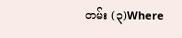တမ်း (၃)Where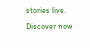stories live. Discover now